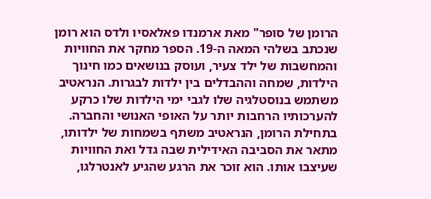הרומן של סופר" מאת ארמנדו פאלאסיו ולדס הוא רומן שנכתב בשלהי המאה ה-19. הספר מחקר את החוויות והמחשבות של ילד צעיר, ועוסק בנושאים כמו חינוך הילדות, שמחה וההבדלים בין ילדות לבגרות. הנראטיב משתמש בנוסטלגיה שלו לגבי ימי הילדות שלו כרקע להערכותיו הרחבות יותר על האופי האנושי והחברה. בתחילת הרומן, הנראטיב משתף בשמחות של ילדותו, מתאר את הסביבה האידילית שבה גדל ואת החוויות שעיצבו אותו. הוא זוכר את הרגע שהגיע לאנטרלגו,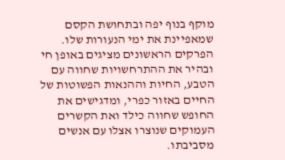מוקף בנוף יפה ובתחושת הקסם שמאפיינת את ימי הנעורות שלו. הפרקים הראשונים מציגים באופן חי ובהיר את ההתרחשויות שחווה עם הטבע, החיות וההנאות הפשוטות של החיים באזור כפרי, ומדגישים את החופש שחווה כילד ואת הקשרים העמוקים שנוצרו אצלו עם אנשים מסביבתו.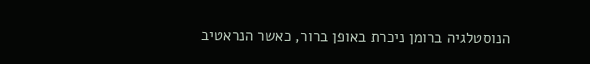הנוסטלגיה ברומן ניכרת באופן ברור, כאשר הנראטיב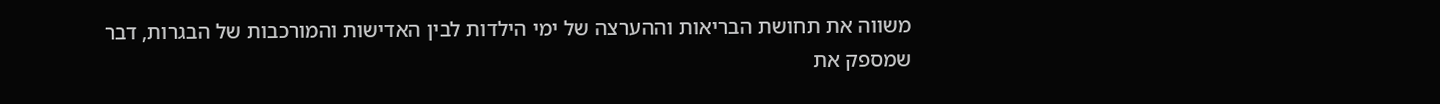משווה את תחושת הבריאות וההערצה של ימי הילדות לבין האדישות והמורכבות של הבגרות, דבר שמספק את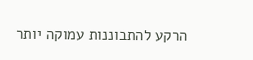הרקע להתבוננות עמוקה יותר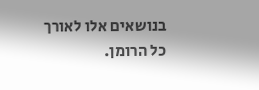בנושאים אלו לאורך כל הרומן.